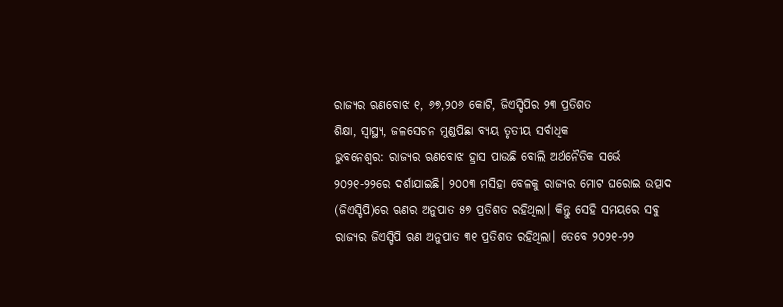ରାଜ୍ୟର ଋଣବୋଝ ୧, ୬୭,୨୦୬ କୋଟି, ଜିଏସ୍ଡିପିର ୨୩ ପ୍ରତିଶତ
ଶିକ୍ଷା, ସ୍ବାସ୍ଥ୍ୟ, ଜଳସେଚନ ମୁଣ୍ଡପିଛା ବ୍ୟୟ ତୃତୀୟ ସର୍ବାଧିକ
ଭୁବନେଶ୍ବର: ରାଜ୍ୟର ଋଣବୋଝ ହ୍ରାସ ପାଉଛି ବୋଲି ଅର୍ଥନୈତିକ ସର୍ଭେ ୨୦୨୧-୨୨ରେ ଦର୍ଶାଯାଇଛି। ୨୦୦୩ ମସିହା ବେଳକୁ ରାଜ୍ୟର ମୋଟ ଘରୋଇ ଉତ୍ପାଦ (ଜିଏସ୍ଡିପି)ରେ ଋଣର ଅନୁପାତ ୫୭ ପ୍ରତିଶତ ରହିଥିଲା। କିନ୍ତୁ ସେହି ସମୟରେ ସବୁ ରାଜ୍ୟର ଜିଏସ୍ଡିପି ଋଣ ଅନୁପାତ ୩୧ ପ୍ରତିଶତ ରହିଥିଲା। ତେବେ ୨୦୨୧-୨୨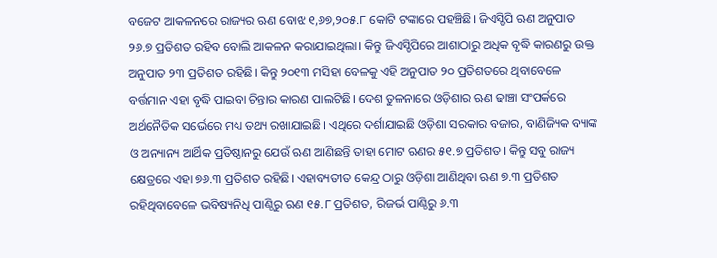ବଜେଟ ଆକଳନରେ ରାଜ୍ୟର ଋଣ ବୋଝ ୧,୬୭,୨୦୫.୮ କୋଟି ଟଙ୍କାରେ ପହଞ୍ଚିଛି। ଜିଏସ୍ଡିପି ଋଣ ଅନୁପାତ ୨୬.୭ ପ୍ରତିଶତ ରହିବ ବୋଲି ଆକଳନ କରାଯାଇଥିଲା। କିନ୍ତୁ ଜିଏସ୍ଡିପିରେ ଆଶାଠାରୁ ଅଧିକ ବୃଦ୍ଧି କାରଣରୁ ଉକ୍ତ ଅନୁପାତ ୨୩ ପ୍ରତିଶତ ରହିଛି। କିନ୍ତୁ ୨୦୧୩ ମସିହା ବେଳକୁ ଏହି ଅନୁପାତ ୨୦ ପ୍ରତିଶତରେ ଥିବାବେଳେ ବର୍ତ୍ତମାନ ଏହା ବୃଦ୍ଧି ପାଇବା ଚିନ୍ତାର କାରଣ ପାଲଟିଛି। ଦେଶ ତୁଳନାରେ ଓଡ଼ିଶାର ଋଣ ଢାଞ୍ଚା ସଂପର୍କରେ ଅର୍ଥନୈତିକ ସର୍ଭେରେ ମଧ୍ୟ ତଥ୍ୟ ରଖାଯାଇଛି। ଏଥିରେ ଦର୍ଶାଯାଇଛି ଓଡ଼ିଶା ସରକାର ବଜାର, ବାଣିଜ୍ୟିକ ବ୍ୟାଙ୍କ ଓ ଅନ୍ୟାନ୍ୟ ଆର୍ଥିକ ପ୍ରତିଷ୍ଠାନରୁ ଯେଉଁ ଋଣ ଆଣିଛନ୍ତି ତାହା ମୋଟ ଋଣର ୫୧.୭ ପ୍ରତିଶତ। କିନ୍ତୁ ସବୁ ରାଜ୍ୟ କ୍ଷେତ୍ରରେ ଏହା ୭୬.୩ ପ୍ରତିଶତ ରହିଛି। ଏହାବ୍ୟତୀତ କେନ୍ଦ୍ର ଠାରୁ ଓଡ଼ିଶା ଆଣିଥିବା ଋଣ ୭.୩ ପ୍ରତିଶତ ରହିଥିବାବେଳେ ଭବିଷ୍ୟନିଧି ପାଣ୍ଠିରୁ ଋଣ ୧୫.୮ ପ୍ରତିଶତ, ରିଜର୍ଭ ପାଣ୍ଠିରୁ ୬.୩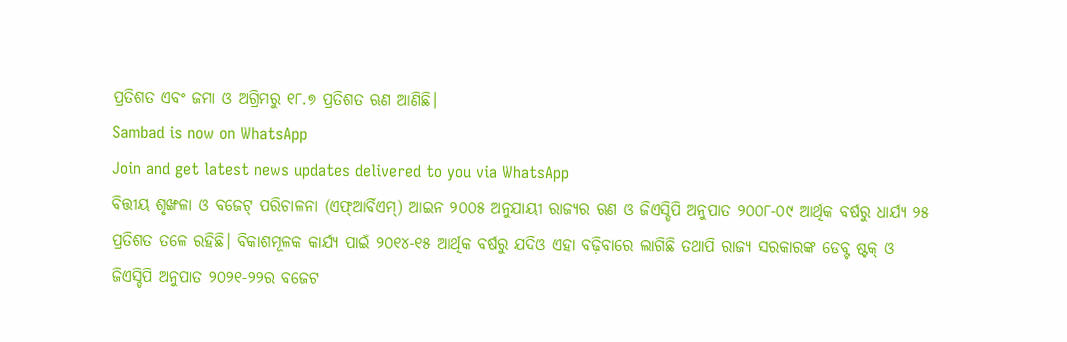ପ୍ରତିଶତ ଏବଂ ଜମା ଓ ଅଗ୍ରିମରୁ ୧୮.୭ ପ୍ରତିଶତ ଋଣ ଆଣିଛି।
Sambad is now on WhatsApp
Join and get latest news updates delivered to you via WhatsApp
ବିତ୍ତୀୟ ଶୃଙ୍ଖଳା ଓ ବଜେଟ୍ ପରିଚାଳନା (ଏଫ୍ଆର୍ବିଏମ୍) ଆଇନ ୨୦୦୫ ଅନୁଯାୟୀ ରାଜ୍ୟର ଋଣ ଓ ଜିଏସ୍ଡିପି ଅନୁପାତ ୨୦୦୮-୦୯ ଆର୍ଥିକ ବର୍ଷରୁ ଧାର୍ଯ୍ୟ ୨୫ ପ୍ରତିଶତ ତଳେ ରହିଛି। ବିକାଶମୂଳକ କାର୍ଯ୍ୟ ପାଇଁ ୨୦୧୪-୧୫ ଆର୍ଥିକ ବର୍ଷରୁ ଯଦିଓ ଏହା ବଢ଼ିବାରେ ଲାଗିଛି ତଥାପି ରାଜ୍ୟ ସରକାରଙ୍କ ଡେବ୍ଟ ଷ୍ଟକ୍ ଓ ଜିଏସ୍ଡିପି ଅନୁପାତ ୨୦୨୧-୨୨ର ବଜେଟ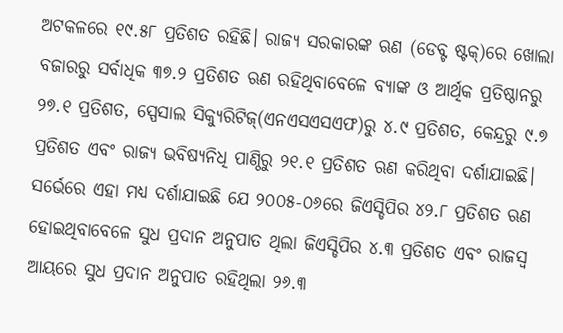ଅଟକଳରେ ୧୯.୫୮ ପ୍ରତିଶତ ରହିଛି। ରାଜ୍ୟ ସରକାରଙ୍କ ଋଣ (ଡେବ୍ଟ ଷ୍ଟକ୍)ରେ ଖୋଲା ବଜାରରୁ ସର୍ବାଧିକ ୩୭.୨ ପ୍ରତିଶତ ଋଣ ରହିଥିବାବେଳେ ବ୍ୟାଙ୍କ ଓ ଆର୍ଥିକ ପ୍ରତିଷ୍ଠାନରୁ ୨୭.୧ ପ୍ରତିଶତ, ସ୍ପେସାଲ ସିକ୍ୟୁରିଟିଜ୍(ଏନଏସଏସଏଫ)ରୁ ୪.୯ ପ୍ରତିଶତ, କେନ୍ଦ୍ରରୁ ୯.୭ ପ୍ରତିଶତ ଏବଂ ରାଜ୍ୟ ଭବିଷ୍ୟନିଧି ପାଣ୍ଠିରୁ ୨୧.୧ ପ୍ରତିଶତ ଋଣ କରିଥିବା ଦର୍ଶାଯାଇଛି।
ସର୍ଭେରେ ଏହା ମଧ୍ୟ ଦର୍ଶାଯାଇଛି ଯେ ୨୦୦୫-୦୬ରେ ଜିଏସ୍ଡିପିର ୪୨.୮ ପ୍ରତିଶତ ଋଣ ହୋଇଥିବାବେଳେ ସୁଧ ପ୍ରଦାନ ଅନୁପାତ ଥିଲା ଜିଏସ୍ଡିପିର ୪.୩ ପ୍ରତିଶତ ଏବଂ ରାଜସ୍ବ ଆୟରେ ସୁଧ ପ୍ରଦାନ ଅନୁପାତ ରହିଥିଲା ୨୬.୩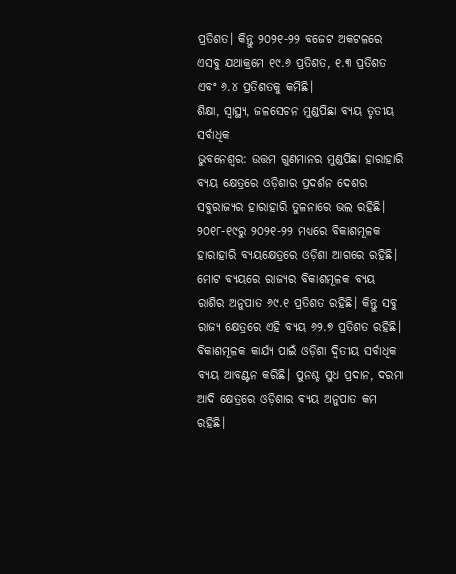ପ୍ରତିଶତ। କିନ୍ତୁ ୨୦୨୧-୨୨ ବଜେଟ ଅକଟଳରେ ଏସବୁ ଯଥାକ୍ରମେ ୧୯.୬ ପ୍ରତିଶତ, ୧.୩ ପ୍ରତିଶତ ଏବଂ ୬.୪ ପ୍ରତିଶତକୁ କମିଛି।
ଶିକ୍ଷା, ସ୍ବାସ୍ଥ୍ୟ, ଜଳସେଚନ ମୁଣ୍ଡପିଛା ବ୍ୟୟ ତୃତୀୟ ସର୍ବାଧିକ
ଭୁବନେଶ୍ବର: ଉତ୍ତମ ଗୁଣମାନର ମୁଣ୍ଡପିଛା ହାରାହାରି ବ୍ୟୟ କ୍ଷେତ୍ରରେ ଓଡ଼ିଶାର ପ୍ରଦର୍ଶନ ଦେଶର ସବୁରାଜ୍ୟର ହାରାହାରି ତୁଳନାରେ ଭଲ ରହିଛି। ୨୦୧୮-୧୯ରୁ ୨୦୨୧-୨୨ ମଧ୍ୟରେ ବିକାଶମୂଳକ ହାରାହାରି ବ୍ୟୟକ୍ଷେତ୍ରରେ ଓଡ଼ିଶା ଆଗରେ ରହିଛି। ମୋଟ ବ୍ୟୟରେ ରାଜ୍ୟର ବିକାଶମୂଳକ ବ୍ୟୟ ରାଶିର ଅନୁପାତ ୬୯.୧ ପ୍ରତିଶତ ରହିଛି। କିନ୍ତୁ ସବୁ ରାଜ୍ୟ କ୍ଷେତ୍ରରେ ଏହି ବ୍ୟୟ ୬୨.୭ ପ୍ରତିଶତ ରହିଛି। ବିକାଶମୂଳକ କାର୍ଯ୍ୟ ପାଇଁ ଓଡ଼ିଶା ଦ୍ବିତୀୟ ସର୍ବାଧିକ ବ୍ୟୟ ଆବଣ୍ଟନ କରିଛି। ପୁନଶ୍ଚ ସୁଧ ପ୍ରଦାନ, ଦରମା ଆଦି କ୍ଷେତ୍ରରେ ଓଡ଼ିଶାର ବ୍ୟୟ ଅନୁପାତ କମ ରହିଛି।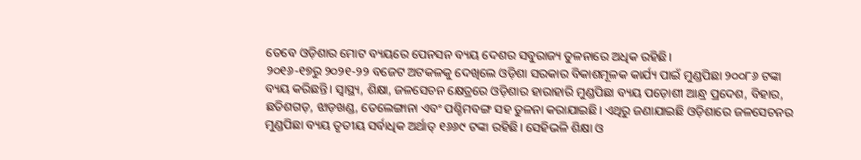ତେବେ ଓଡ଼ିଶାର ମୋଟ ବ୍ୟୟରେ ପେନସନ ବ୍ୟୟ ଦେଶର ସବୁରାଜ୍ୟ ତୁଳନାରେ ଅଧିକ ରହିଛି।
୨୦୧୬-୧୭ରୁ ୨୦୨୧-୨୨ ବଜେଟ ଅଟକଳକୁ ଦେଖିଲେ ଓଡ଼ିଶା ସରକାର ବିକାଶମୂଳକ କାର୍ଯ୍ୟ ପାଇଁ ମୁଣ୍ଡପିଛା ୨୦୦୮୬ ଟଙ୍କା ବ୍ୟୟ କରିଛନ୍ତି। ସ୍ବାସ୍ଥ୍ୟ, ଶିକ୍ଷା, ଜଳସେଚନ କ୍ଷେତ୍ରରେ ଓଡ଼ିଶାର ହାରାହାରି ମୁଣ୍ଡପିଛା ବ୍ୟୟ ପଡ଼ୋଶୀ ଆନ୍ଧ୍ର ପ୍ରଦେଶ, ବିହାର, ଛତିଶଗଡ଼, ଝାଡ଼ଖଣ୍ଡ, ତେଲେଙ୍ଗାନା ଏବଂ ପଶ୍ଚିମବଙ୍ଗ ସହ ତୁଳନା କରାଯାଇଛି। ଏଥିରୁ ଜଣାଯାଇଛି ଓଡ଼ିଶାରେ ଜଳସେଚନର ମୁଣ୍ଡପିଛା ବ୍ୟୟ ତୃତୀୟ ସର୍ବାଧିକ ଅର୍ଥାତ୍ ୧୬୬୯ ଟଙ୍କା ରହିଛି। ସେହିଭଳି ଶିକ୍ଷା ଓ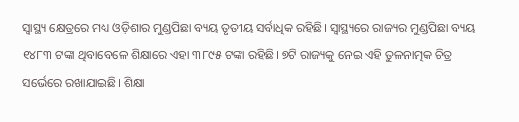ସ୍ବାସ୍ଥ୍ୟ କ୍ଷେତ୍ରରେ ମଧ୍ୟ ଓଡ଼ିଶାର ମୁଣ୍ଡପିଛା ବ୍ୟୟ ତୃତୀୟ ସର୍ବାଧିକ ରହିଛି। ସ୍ବାସ୍ଥ୍ୟରେ ରାଜ୍ୟର ମୁଣ୍ଡପିଛା ବ୍ୟୟ ୧୪୮୩ ଟଙ୍କା ଥିବାବେଳେ ଶିକ୍ଷାରେ ଏହା ୩୮୯୫ ଟଙ୍କା ରହିଛି। ୭ଟି ରାଜ୍ୟକୁ ନେଇ ଏହି ତୁଳନାତ୍ମକ ଚିତ୍ର ସର୍ଭେରେ ରଖାଯାଇଛି। ଶିକ୍ଷା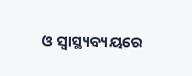ଓ ସ୍ବାସ୍ଥ୍ୟବ୍ୟୟରେ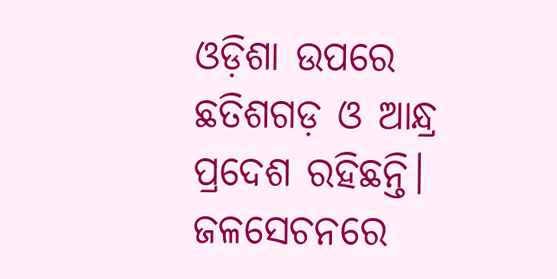ଓଡ଼ିଶା ଉପରେ ଛତିଶଗଡ଼ ଓ ଆନ୍ଧ୍ର ପ୍ରଦେଶ ରହିଛନ୍ତି। ଜଳସେଚନରେ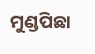ମୁଣ୍ଡପିଛା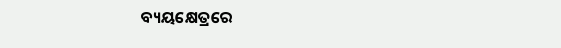ବ୍ୟୟକ୍ଷେତ୍ରରେ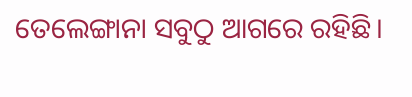ତେଲେଙ୍ଗାନା ସବୁଠୁ ଆଗରେ ରହିଛି।